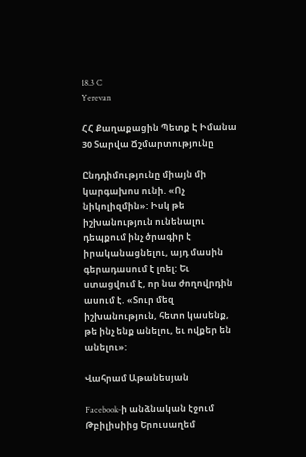18.3 C
Yerevan

ՀՀ Քաղաքացին Պետք Է Իմանա 30 Տարվա Ճշմարտությունը

Ընդդիմությունը միայն մի կարգախոս ունի. «Ոչ նիկոլիզմին»: Իսկ թե իշխանություն ունենալու դեպքում ինչ ծրագիր է իրականացնելու, այդ մասին գերադասում է լռել: Եւ ստացվում է, որ նա ժողովրդին ասում է. «Տուր մեզ իշխանություն, հետո կասենք, թե ինչ ենք անելու, եւ ովքեր են անելու»:

Վահրամ Աթանեսյան

Facebook‑ի անձնական էջում Թբիլիսիից Երուսաղեմ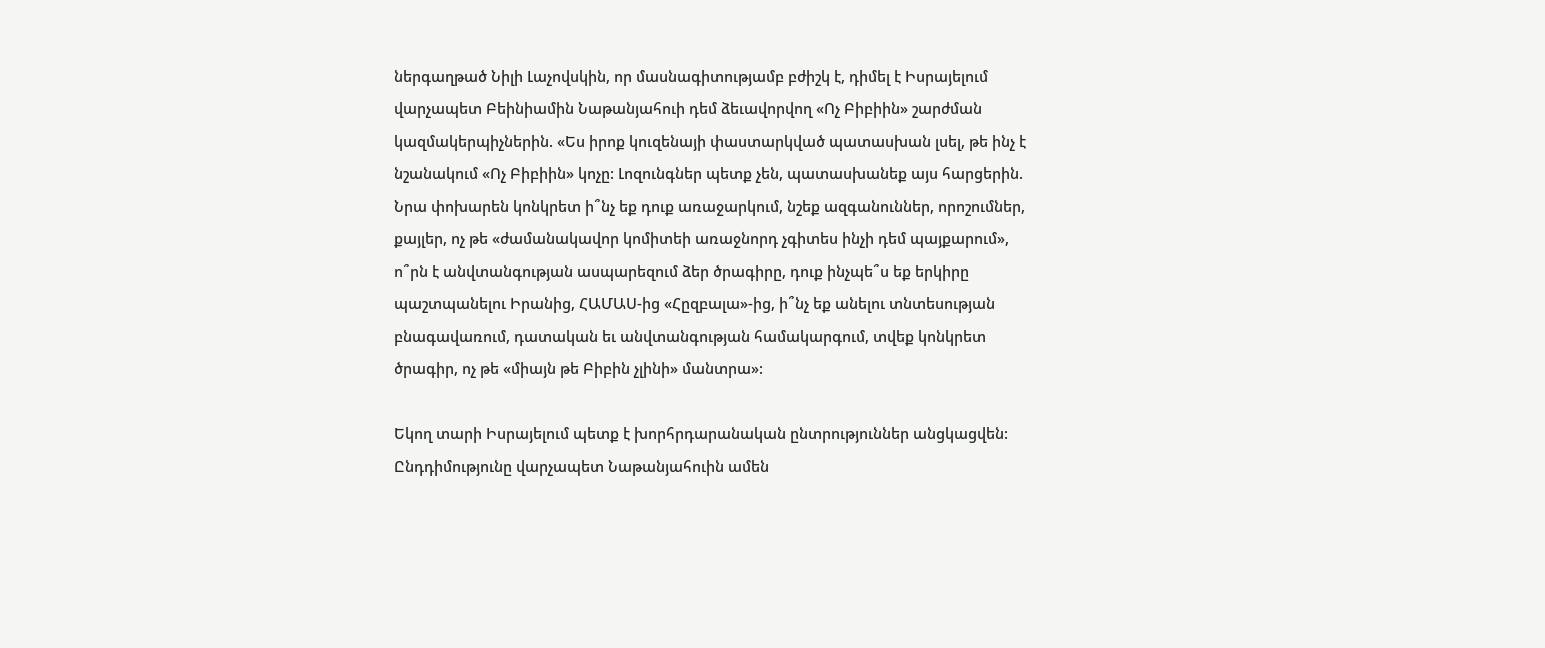ներգաղթած Նիլի Լաչովսկին, որ մասնագիտությամբ բժիշկ է, դիմել է Իսրայելում վարչապետ Բեինիամին Նաթանյահուի դեմ ձեւավորվող «Ոչ Բիբիին» շարժման կազմակերպիչներին. «Ես իրոք կուզենայի փաստարկված պատասխան լսել, թե ինչ է նշանակում «Ոչ Բիբիին» կոչը: Լոզունգներ պետք չեն, պատասխանեք այս հարցերին. Նրա փոխարեն կոնկրետ ի՞նչ եք դուք առաջարկում, նշեք ազգանուններ, որոշումներ, քայլեր, ոչ թե «ժամանակավոր կոմիտեի առաջնորդ չգիտես ինչի դեմ պայքարում», ո՞րն է անվտանգության ասպարեզում ձեր ծրագիրը, դուք ինչպե՞ս եք երկիրը պաշտպանելու Իրանից, ՀԱՄԱՍ-ից «Հըզբալա»-ից, ի՞նչ եք անելու տնտեսության բնագավառում, դատական եւ անվտանգության համակարգում, տվեք կոնկրետ ծրագիր, ոչ թե «միայն թե Բիբին չլինի» մանտրա»:

Եկող տարի Իսրայելում պետք է խորհրդարանական ընտրություններ անցկացվեն: Ընդդիմությունը վարչապետ Նաթանյահուին ամեն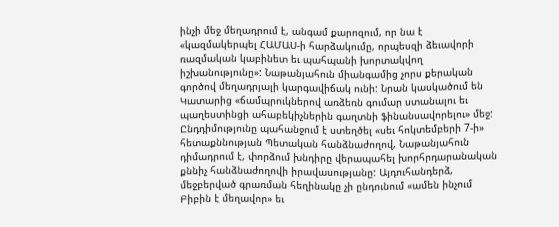ինչի մեջ մեղադրում է, անգամ քարոզում, որ նա է «կազմակերպել ՀԱՄԱՍ‑ի հարձակումը, որպեսզի ձեւավորի ռազմական կաբինետ եւ պահպանի խորտակվող իշխանությունը»: Նաթանյահուն միանգամից չորս քերական գործով մեղադրյալի կարգավիճակ ունի: Նրան կասկածում են Կատարից «ճամպրուկներով առձեռն գումար ստանալու եւ պաղեստինցի ահաբեկիչներին գաղտնի ֆինանսավորելու» մեջ: Ընդդիմությունը պահանջում է ստեղծել «սեւ հոկտեմբերի 7‑ի» հետաքննության Պետական հանձնաժողով, Նաթանյահուն դիմադրում է, փորձում խնդիրը վերապահել խորհրդարանական քննիչ հանձնաժողովի իրավասությանը: Այդուհանդերձ, մեջբերված գրառման հեղինակը չի ընդունում «ամեն ինչում Բիբին է մեղավոր» եւ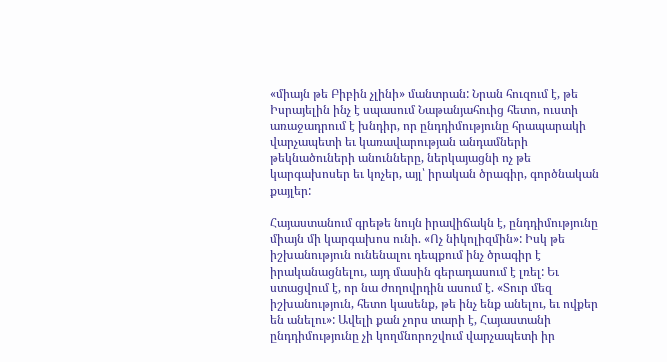«միայն թե Բիբին չլինի» մանտրան: Նրան հուզում է, թե Իսրայելին ինչ է սպասում Նաթանյահուից հետո, ուստի առաջադրում է խնդիր, որ ընդդիմությունը հրապարակի վարչապետի եւ կառավարության անդամների թեկնածուների անունները, ներկայացնի ոչ թե կարգախոսեր եւ կոչեր, այլ՝ իրական ծրագիր, գործնական քայլեր:

Հայաստանում գրեթե նույն իրավիճակն է, ընդդիմությունը միայն մի կարգախոս ունի. «Ոչ նիկոլիզմին»: Իսկ թե իշխանություն ունենալու դեպքում ինչ ծրագիր է իրականացնելու, այդ մասին գերադասում է լռել: Եւ ստացվում է, որ նա ժողովրդին ասում է. «Տուր մեզ իշխանություն, հետո կասենք, թե ինչ ենք անելու, եւ ովքեր են անելու»: Ավելի քան չորս տարի է, Հայաստանի ընդդիմությունը չի կողմնորոշվում վարչապետի իր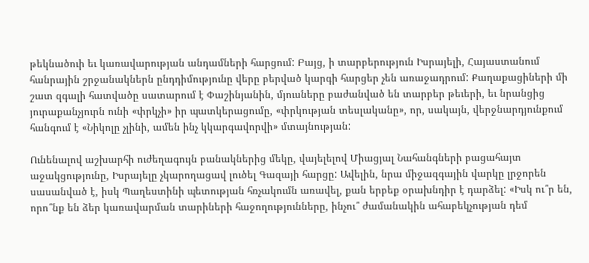թեկնածուի եւ կառավարության անդամների հարցում: Բայց, ի տարբերություն Իսրայելի, Հայաստանում հանրային շրջանակներն ընդդիմությունը վերը բերված կարգի հարցեր չեն առաջադրում: Քաղաքացիների մի շատ զգալի հատվածը սատարում է Փաշինյանին, մյուսները բաժանված են տարբեր թեւերի, եւ նրանցից յուրաքանչյուրն ունի «փրկչի» իր պատկերացումը, «փրկության տեսլականը», որ, սակայն, վերջնարդյունքում հանգում է «Նիկոլը չլինի, ամեն ինչ կկարգավորվի» մտայնության:

Ունենալով աշխարհի ուժեղագույն բանակներից մեկը, վայելելով Միացյալ Նահանգների բացահայտ աջակցությունը, Իսրայելը չկարողացավ լուծել Գազայի հարցը: Ավելին, նրա միջազգային վարկը լրջորեն սասանված է, իսկ Պաղեստինի պետության հռչակումն առավել, քան երբեք օրախնդիր է դարձել: «Իսկ ու՞ր են, որո՞նք են ձեր կառավարման տարիների հաջողությունները, ինչու՞ ժամանակին ահաբեկչության դեմ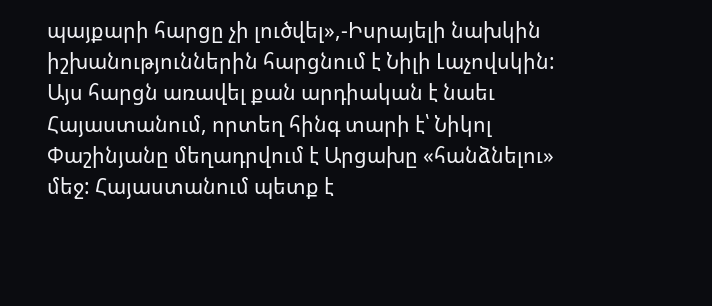պայքարի հարցը չի լուծվել»,-Իսրայելի նախկին իշխանություններին հարցնում է Նիլի Լաչովսկին: Այս հարցն առավել քան արդիական է նաեւ Հայաստանում, որտեղ հինգ տարի է՝ Նիկոլ Փաշինյանը մեղադրվում է Արցախը «հանձնելու» մեջ: Հայաստանում պետք է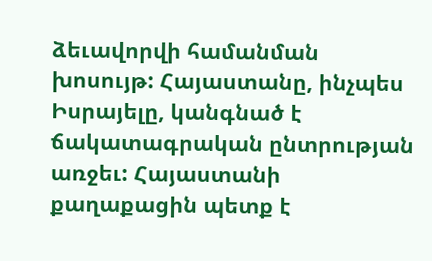ձեւավորվի համանման խոսույթ: Հայաստանը, ինչպես Իսրայելը, կանգնած է ճակատագրական ընտրության առջեւ: Հայաստանի քաղաքացին պետք է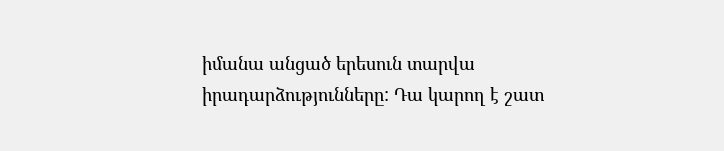իմանա անցած երեսուն տարվա իրադարձությունները: Դա կարող է շատ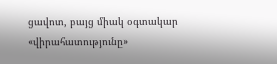ցավոտ, բայց միակ օգտակար «վիրահատությունը»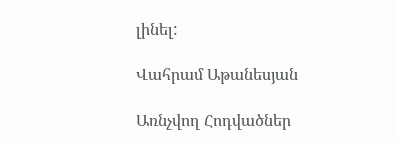լինել:

Վահրամ Աթանեսյան

Առնչվող Հոդվածներ